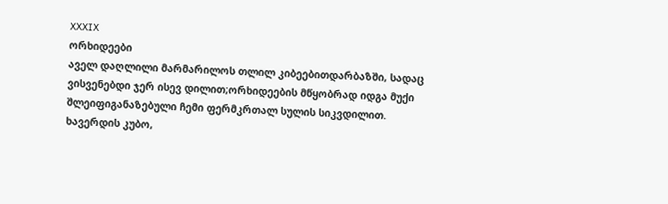XXXIX
ორხიდეები
აველ დაღლილი მარმარილოს თლილ კიბეებითდარბაზში, სადაც ვისვენებდი ჯერ ისევ დილით;ორხიდეების მწყობრად იდგა მუქი შლეიფიგანაზებული ჩემი ფერმკრთალ სულის სიკვდილით.
ხავერდის კუბო,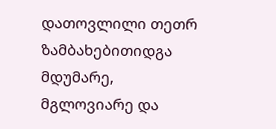დათოვლილი თეთრ ზამბახებითიდგა მდუმარე, მგლოვიარე და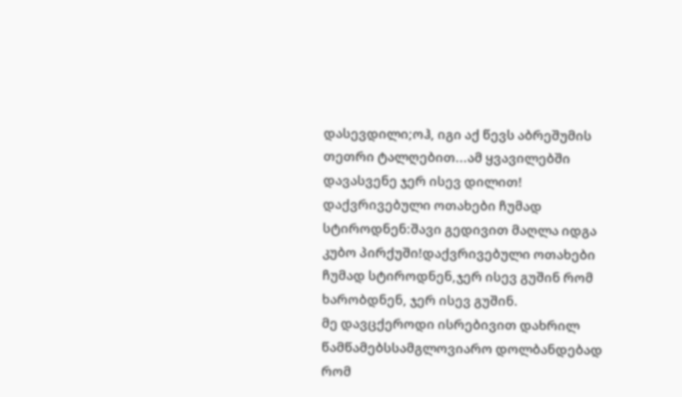დასევდილი;ოჰ, იგი აქ წევს აბრეშუმის თეთრი ტალღებით...ამ ყვავილებში დავასვენე ჯერ ისევ დილით!
დაქვრივებული ოთახები ჩუმად სტიროდნენ:შავი გედივით მაღლა იდგა კუბო პირქუში!დაქვრივებული ოთახები ჩუმად სტიროდნენ,ჯერ ისევ გუშინ რომ ხარობდნენ, ჯერ ისევ გუშინ.
მე დავცქეროდი ისრებივით დახრილ წამწამებსსამგლოვიარო დოლბანდებად რომ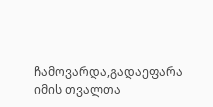ჩამოვარდა,გადაეფარა იმის თვალთა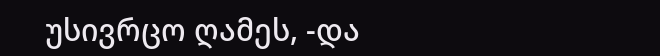უსივრცო ღამეს, -და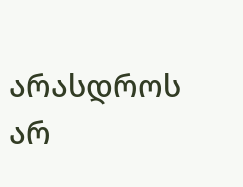არასდროს არ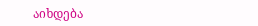აიხდება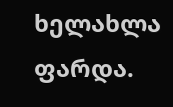ხელახლა ფარდა.